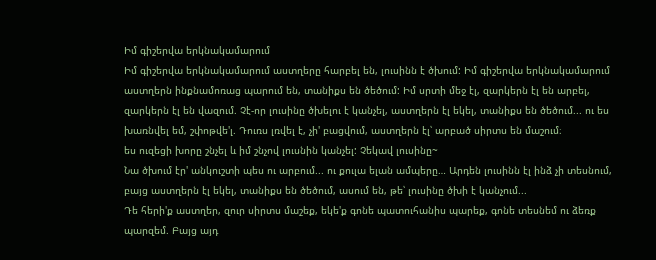Իմ գիշերվա երկնակամարում
Իմ գիշերվա երկնակամարում աստղերը հարբել են, լուսինն է ծխում: Իմ գիշերվա երկնակամարում աստղերն ինքնամոռաց պարում են, տանիքս են ծեծում: Իմ սրտի մեջ էլ, զարկերն էլ են արբել, զարկերն էլ են վազում. Չէ-որ լուսինը ծխելու է կանչել, աստղերն էլ եկել, տանիքս են ծեծում... ու ես խառնվել եմ, շփոթվե'լ. Դուռս լռվել է, չի' բացվում, աստղերն էլ՝ արբած սիրտս են մաշում։
ես ուզեցի խորը շնչել և իմ շնչով լուսնին կանչել: Չեկավ լուսինը~
Նա ծխում էր' անկուշտի պես ու արբում... ու քուլա ելան ամպերը… Արդեն լուսինն էլ ինձ չի տեսնում, բայց աստղերն էլ եկել, տանիքս են ծեծում, ասում են, թե՝ լուսինը ծխի է կանչում...
Դե հերի'ք աստղեր, զուր սիրտս մաշեք, եկե'ք գոնե պատուհանիս պարեք, գոնե տեսնեմ ու ձեռք պարզեմ. Բայց այդ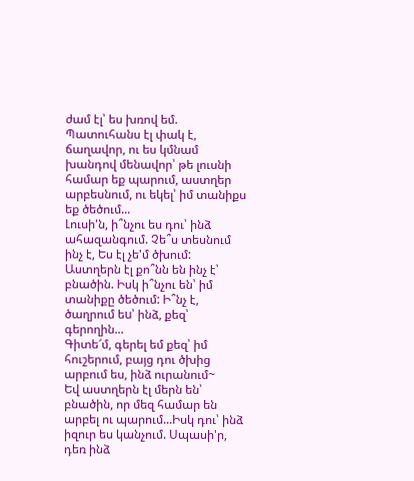ժամ էլ՝ ես խռով եմ. Պատուհանս էլ փակ է, ճաղավոր, ու ես կմնամ խանդով մենավոր՝ թե լուսնի համար եք պարում, աստղեր արբեսնում, ու եկել՝ իմ տանիքս եք ծեծում...
Լուսի'ն, ի՞նչու ես դու՝ ինձ ահազանգում. Չե՞ս տեսնում ինչ է, Ես էլ չե'մ ծխում: Աստղերն էլ քո՞նն են ինչ է՝ բնածին. Իսկ ի՞նչու են՝ իմ տանիքը ծեծում: Ի՞նչ է, ծաղրում եu՝ ինձ, քեզ՝ գերողին...
Գիտե՜մ, գերել եմ քեզ՝ իմ հուշերում, բայց դու ծխից արբում ես, ինձ ուրանում~
Եվ աստղերն էլ մերն են՝ բնածին, որ մեզ համար են արբել ու պարում...Իսկ դու՝ ինձ իզուր ես կանչում. Սպասի'ր, դեռ ինձ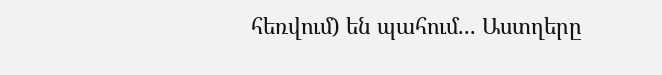հեռվում) են պահում... Աստղերը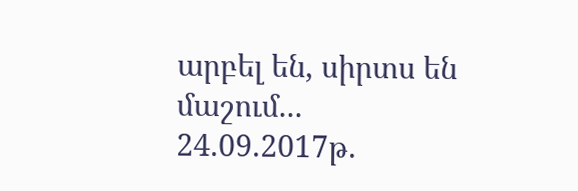արբել են, սիրտս են մաշում...
24.09.2017թ.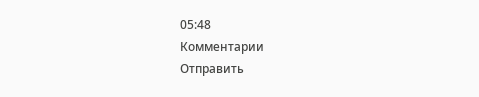05:48
Комментарии
Отправить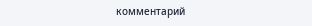комментарий